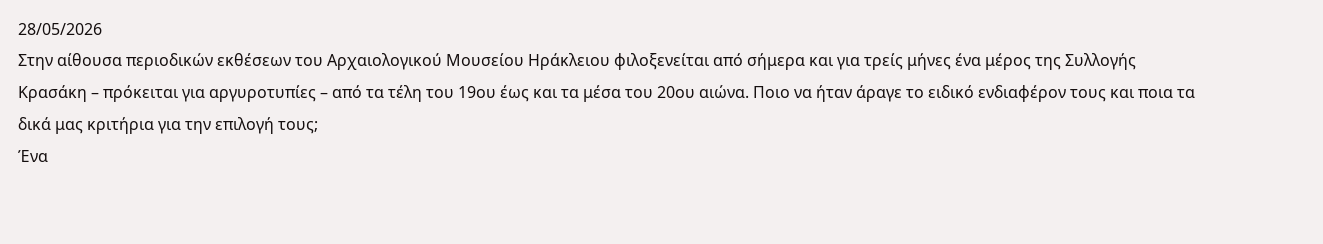28/05/2026
Στην αίθουσα περιοδικών εκθέσεων του Αρχαιολογικού Μουσείου Ηράκλειου φιλοξενείται από σήμερα και για τρείς μήνες ένα μέρος της Συλλογής Κρασάκη – πρόκειται για αργυροτυπίες – από τα τέλη του 19ου έως και τα μέσα του 20ου αιώνα. Ποιο να ήταν άραγε το ειδικό ενδιαφέρον τους και ποια τα δικά μας κριτήρια για την επιλογή τους;
Ένα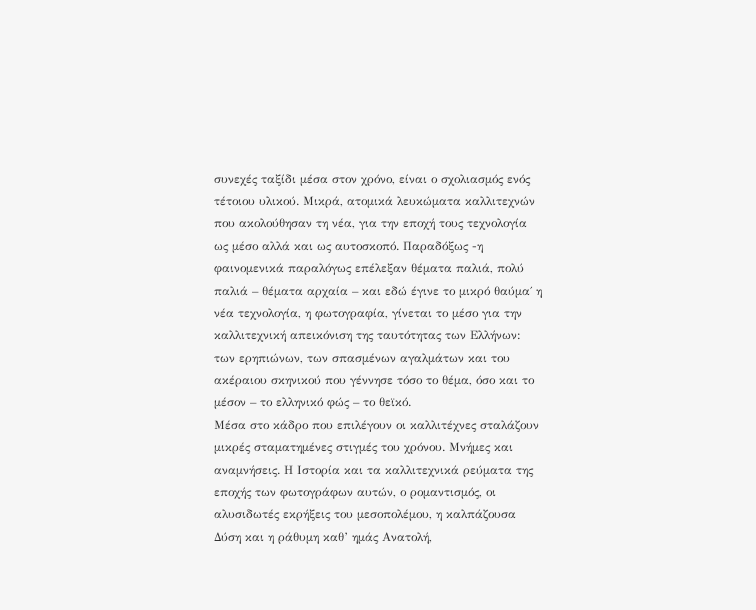συνεχές ταξίδι μέσα στον χρόνο, είναι ο σχολιασμός ενός τέτοιου υλικού. Μικρά, ατομικά λευκώματα καλλιτεχνών που ακολούθησαν τη νέα, για την εποχή τους τεχνολογία ως μέσο αλλά και ως αυτοσκοπό. Παραδόξως -η φαινομενικά παραλόγως επέλεξαν θέματα παλιά, πολύ παλιά – θέματα αρχαία – και εδώ έγινε το μικρό θαύμα΄ η νέα τεχνολογία, η φωτογραφία, γίνεται το μέσο για την καλλιτεχνική απεικόνιση της ταυτότητας των Ελλήνων: των ερηπιώνων, των σπασμένων αγαλμάτων και του ακέραιου σκηνικού που γέννησε τόσο το θέμα, όσο και το μέσον – το ελληνικό φώς – το θεϊκό.
Μέσα στο κάδρο που επιλέγουν οι καλλιτέχνες σταλάζουν μικρές σταματημένες στιγμές του χρόνου. Μνήμες και αναμνήσεις. Η Ιστορία και τα καλλιτεχνικά ρεύματα της εποχής των φωτογράφων αυτών, ο ρομαντισμός, οι αλυσιδωτές εκρήξεις του μεσοπολέμου, η καλπάζουσα Δύση και η ράθυμη καθ’ ημάς Ανατολή,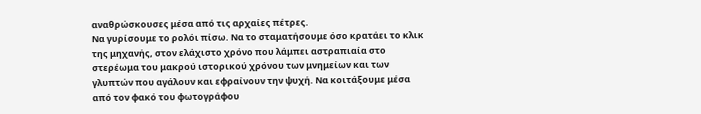αναθρώσκουσες μέσα από τις αρχαίες πέτρες.
Να γυρίσουμε το ρολόι πίσω. Να το σταματήσουμε όσο κρατάει το κλικ της μηχανής, στον ελάχιστο χρόνο που λάμπει αστραπιαία στο στερέωμα του μακρού ιστορικού χρόνου των μνημείων και των γλυπτών που αγάλουν και εφραίνουν την ψυχή. Να κοιτάξουμε μέσα από τον φακό του φωτογράφου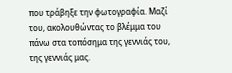που τράβηξε την φωτογραφία. Μαζί του, ακολουθώντας το βλέμμα του πάνω στα τοπόσημα της γεννιάς του, της γεννιάς μας.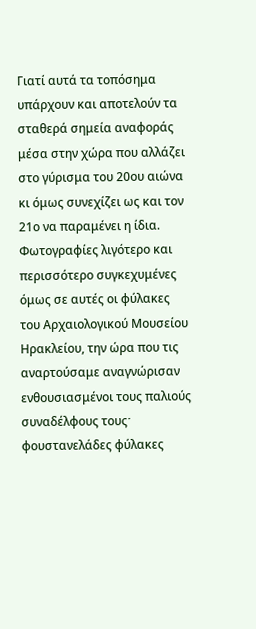Γιατί αυτά τα τοπόσημα υπάρχουν και αποτελούν τα σταθερά σημεία αναφοράς μέσα στην χώρα που αλλάζει στο γύρισμα του 20ου αιώνα κι όμως συνεχίζει ως και τον 21ο να παραμένει η ίδια. Φωτογραφίες λιγότερο και περισσότερο συγκεχυμένες όμως σε αυτές οι φύλακες του Αρχαιολογικού Μουσείου Ηρακλείου, την ώρα που τις αναρτούσαμε αναγνώρισαν ενθουσιασμένοι τους παλιούς συναδέλφους τουςˑ φουστανελάδες φύλακες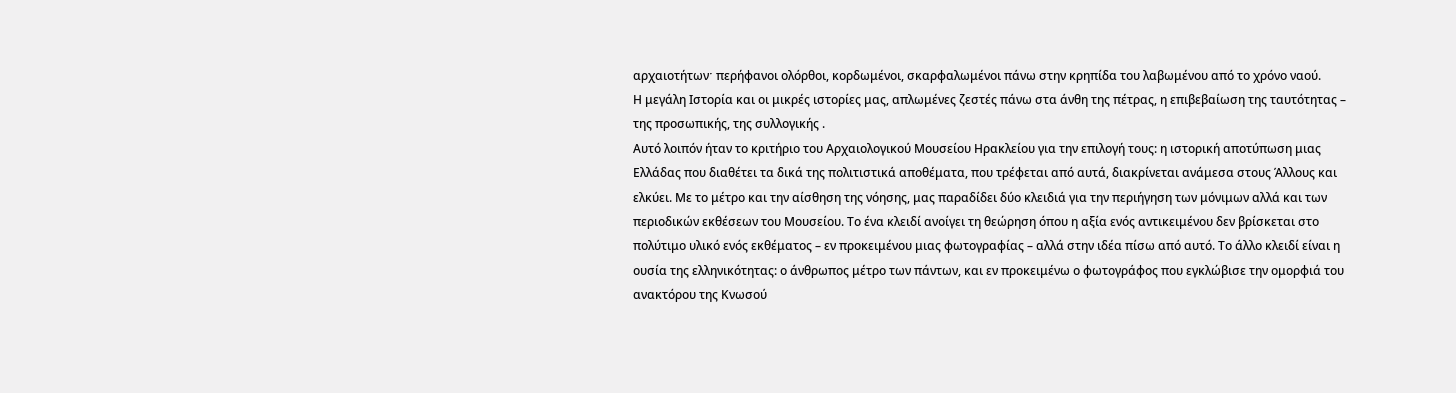αρχαιοτήτωνˑ περήφανοι ολόρθοι, κορδωμένοι, σκαρφαλωμένοι πάνω στην κρηπίδα του λαβωμένου από το χρόνο ναού.
Η μεγάλη Ιστορία και οι μικρές ιστορίες μας, απλωμένες ζεστές πάνω στα άνθη της πέτρας, η επιβεβαίωση της ταυτότητας – της προσωπικής, της συλλογικής .
Αυτό λοιπόν ήταν το κριτήριο του Αρχαιολογικού Μουσείου Ηρακλείου για την επιλογή τους: η ιστορική αποτύπωση μιας Ελλάδας που διαθέτει τα δικά της πολιτιστικά αποθέματα, που τρέφεται από αυτά, διακρίνεται ανάμεσα στους Άλλους και ελκύει. Με το μέτρο και την αίσθηση της νόησης, μας παραδίδει δύο κλειδιά για την περιήγηση των μόνιμων αλλά και των περιοδικών εκθέσεων του Μουσείου. Το ένα κλειδί ανοίγει τη θεώρηση όπου η αξία ενός αντικειμένου δεν βρίσκεται στο πολύτιμο υλικό ενός εκθέματος – εν προκειμένου μιας φωτογραφίας – αλλά στην ιδέα πίσω από αυτό. Το άλλο κλειδί είναι η ουσία της ελληνικότητας: ο άνθρωπος μέτρο των πάντων, και εν προκειμένω ο φωτογράφος που εγκλώβισε την ομορφιά του ανακτόρου της Κνωσού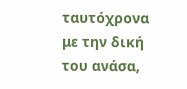ταυτόχρονα με την δική του ανάσα,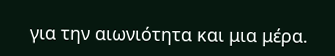για την αιωνιότητα και μια μέρα.